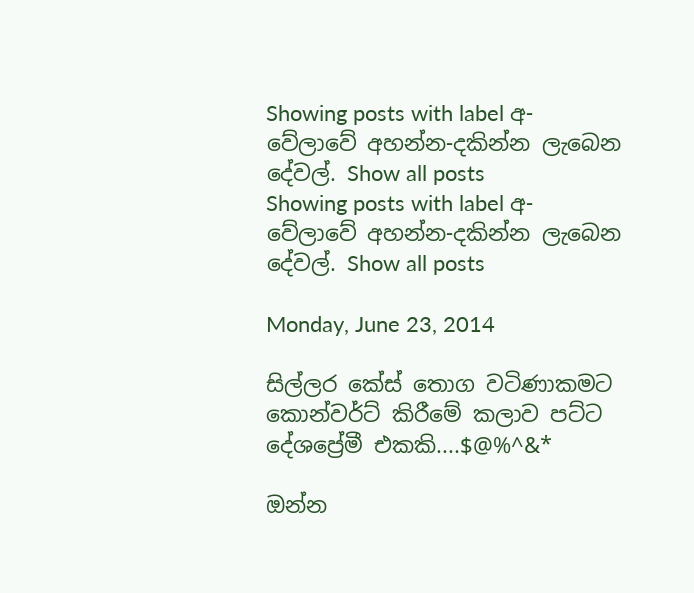Showing posts with label අ-වේලාවේ අහන්න-දකින්න ලැබෙන දේවල්. Show all posts
Showing posts with label අ-වේලාවේ අහන්න-දකින්න ලැබෙන දේවල්. Show all posts

Monday, June 23, 2014

සිල්ලර කේස් තොග වටිණාකමට කොන්වර්ට් කිරීමේ කලාව පට්ට දේශප්‍රේමී එකකි....$@%^&*

ඔන්න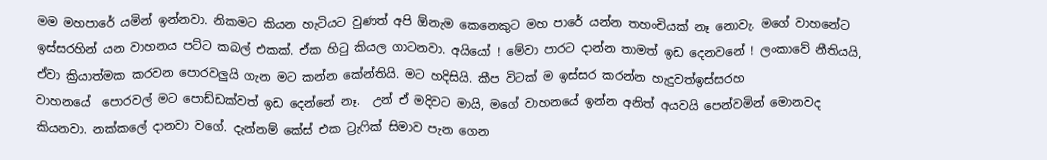මම මහපාරේ යමින් ඉන්නවා. නිකමට කියන හැටියට වුණත් අපි ඕනැම කෙනෙකුට මහ පාරේ යන්න තහංචියක් නෑ නොවැ. මගේ වාහනේට ඉස්සරහින් යන වාහනය පට්ට කබල් එකක්. ඒක හිටු කියල ගාටනවා. අයියෝ ! මේවා පාරට දාන්න තාමත් ඉඩ දෙනවනේ ! ලංකාවේ නීතියයි, ඒවා ක්‍රියාත්මක කරවන පොරවලුයි ගැන මට කන්න කේන්තියි. මට හදිසියි. කීප විටක් ම ඉස්සර කරන්න හැදුවත්ඉස්සරහ වාහනයේ  ‍පොරවල් මට පොඩ්ඩක්වත් ඉඩ දෙන්නේ නෑ.  උන් ඒ මදිවට මායි, මගේ වාහනයේ ඉන්න අනිත් අයවයි පෙන්වමින් මොනවද කියනවා. නක්කලේ දානවා වගේ. දැන්නම් කේස් එක ට්‍රැෆික් සිමාව පැන ගෙන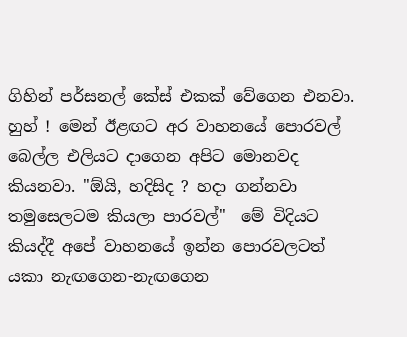ගිහින් පර්සනල් කේස් එකක් වේගෙන එනවා. හුහ් ! මෙන් ඊළඟට අර වාහනයේ පොරවල් බෙල්ල එලියට දාගෙන අපිට මොනවද කියනවා. "ඕයි, හදිසිද ? හදා ගන්නවා තමුසෙලටම කියලා පාරවල්"  මේ විදියට කියද්දී අපේ වාහනයේ ඉන්න පොරවලටත් යකා නැඟගෙන-නැඟගෙන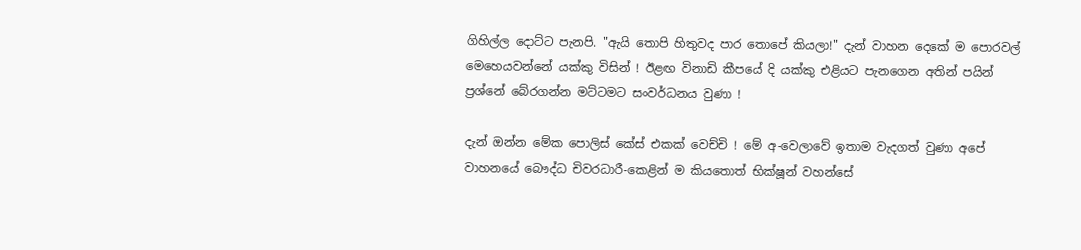ගිහිල්ල දොට්ට පැනපි. "ඇයි තොපි හිතුවද පාර තොපේ කියලා!" දැන් වාහන දෙකේ ම පොරවල් මෙහෙයවන්නේ යක්කු විසින් ! ඊළඟ විනාඩි කීපයේ දි යක්කු එළියට පැනගෙන අතින් පයින් ප්‍රශ්නේ බේරගන්න මට්ටමට සංවර්ධනය වුණා !

දැන් ඔන්න මේක පොලිස් කේස් එකක් වෙච්චි ! මේ අ-වෙලාවේ ඉතාම වැදගත් වුණා අපේ වාහනයේ බෞද්ධ චිවරධාරී-කෙළින් ම කියතෙ‍ාත් භික්ෂූන් වහන්සේ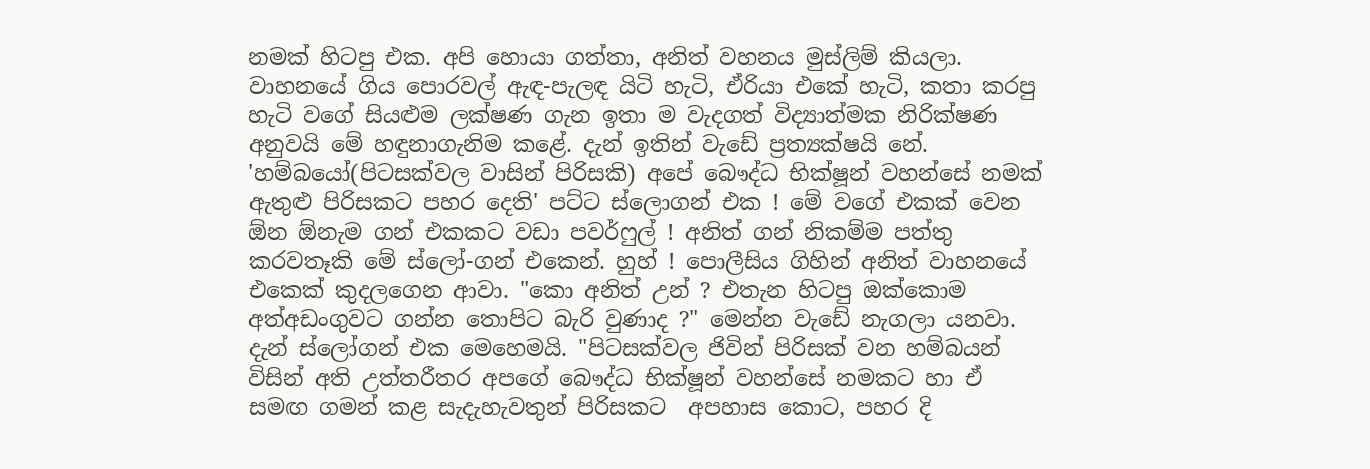නමක් හිටපු එක. අපි හොයා ගත්තා, අනිත් වහනය මුස්ලිම් කියලා. වාහනයේ ගිය පොරවල් ඇඳ-පැලඳ යිටි හැටි, ඒරියා එකේ හැටි, කතා කරපු හැටි වගේ සියළුම ලක්ෂණ ගැන ඉතා ම වැදගත් විද්‍යාත්මක නිරික්ෂණ අනුවයි මේ හඳුනාගැනිම කළේ. දැන් ඉතින් වැඩේ ප්‍රත්‍යක්ෂයි නේ. 'හම්බයෝ(පිටසක්වල වාසින් පිරිසකි) අපේ බෞද්ධ භික්ෂූන් වහන්සේ නමක් ඇතුළු පිරිසකට පහර දෙති' පට්ට ස්ලොගන් එක ! මේ වගේ එකක් වෙන ඕන ඕනැම ගන් එකකට වඩා පවර්ෆුල් ! අනිත් ගන් නිකම්ම පත්තු කරවතෑකි මේ ස්ලෝ-ගන් එකෙන්. හුහ් ! පොලීසිය ගිහින් අනිත් වාහනයේ එකෙක් කුදලගෙන ආවා. "කො අනිත් උන් ? එතැන හිටපු ඔක්කොම අත්අඩංගුවට ගන්න තොපිට බැරි වුණාද ?" මෙන්න වැඩේ නැගලා යනවා.
දැන් ස්ලෝගන් එක මෙහෙමයි. "පිටසක්වල ජිවින් පිරිසක් වන හම්බයන් විසින් අති උත්තරීතර අපගේ බෞද්ධ භික්ෂූන් වහන්සේ නමකට හා ඒ සමඟ ගමන් කළ සැදැහැවතුන් පිරිසකට  අපහාස කොට, පහර දි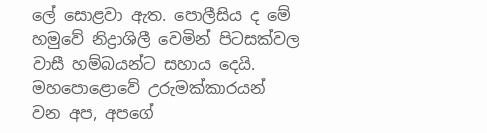ලේ සොළවා ඇත. පොලීසිය ද මේ හමුවේ නිද්‍රාශිලී වෙමින් පිටසක්වල වාසී හම්බයන්ට සහාය දෙයි. මහපොළොවේ උරුමක්කාරයන් වන අප, අපගේ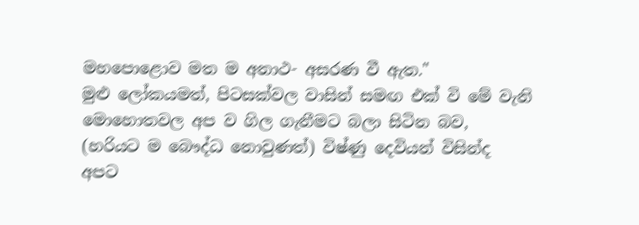මහපොළොව මත ම අනාථ- අසරණ වී ඇත."
මුළු ලෝකයමත්, පිටසක්වල වාසින් සමඟ එක් වි මේ වැනි මොහොතවල අප ව ගිල ගැනීමට බලා සිටින බව, (හරියට ම බෞද්ධ නොවුණත්) විෂ්ණු දෙවියන් විසින්ද අපට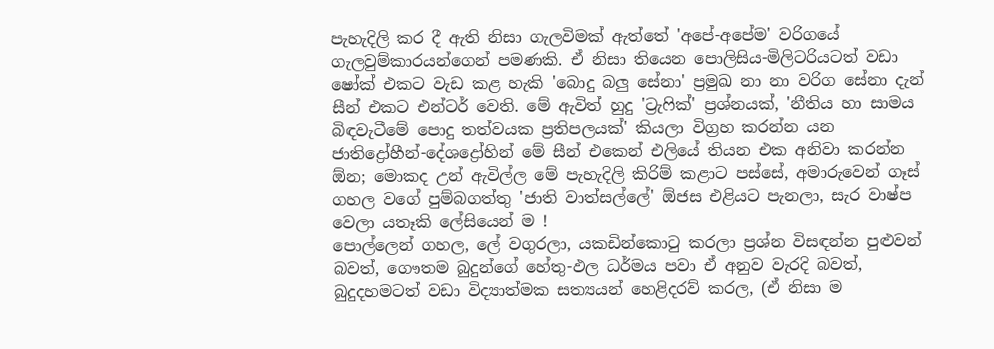පැහැදිලි කර දී ඇති නිසා ගැලවිමක් ඇත්තේ 'අපේ-අපේම' වරිගයේ ගැලවුම්කාරයන්ගෙන් පමණකි. ඒ නිසා තියෙන පොලිසිය-මිලිටරියටත් වඩා ෂෝක් එකට වැඩ කළ හැකි 'බොදු බලු සේනා' ප්‍රමුඛ නා නා වරිග සේනා දැන් සීන් එකට එන්ටර් වෙති. මේ ඇවිත් හුදු 'ට්‍රැෆික්' ප්‍රශ්නයක්, 'නීතිය හා සාමය බිඳවැටීමේ පොදු තත්වයක ප්‍රතිපලයක්' කියලා විග්‍රහ කරන්න යන ජාතිද්‍රෝහීන්-දේශද්‍රෝහින් මේ සීන් එකෙන් එලියේ ති‍යන එක අනිවා කරන්න ඕන; මොකද උන් ඇවිල්ල මේ පැහැදිලි කිරිම් කළාට පස්සේ, අමාරුවෙන් ගෑස් ගහල වගේ පුම්බගත්තු 'ජාති වාත්සල්ලේ' ඕජස එළියට පැනලා, සැර වාෂ්ප වෙලා යතෑකි ලේසියෙන් ම !
පොල්ලෙන් ගහල, ලේ වගුරලා, යකඩින්කොටු කරලා ප්‍රශ්න විසඳන්න පුළුවන් බවත්, ගෞතම බුදුන්ගේ හේතු-ඵල ධර්මය පවා ඒ අනුව වැරදි බවත්, බුදුදහමටත් වඩා විද්‍යාත්මක සත්‍යයන් හෙළිදරව් කරල, (ඒ නිසා ම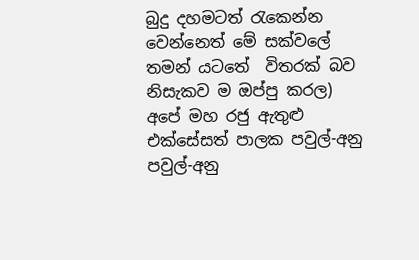බුදු දහමටත් රැක‍ෙන්න වෙන්නෙත් මේ සක්වලේ තමන් යටතේ  විතරක් බව නිසැකව ම ඔප්පු කරල) අපේ මහ රජු ඇතුළු එක්සේසත් පාලක පවුල්-අනු පවුල්-අනු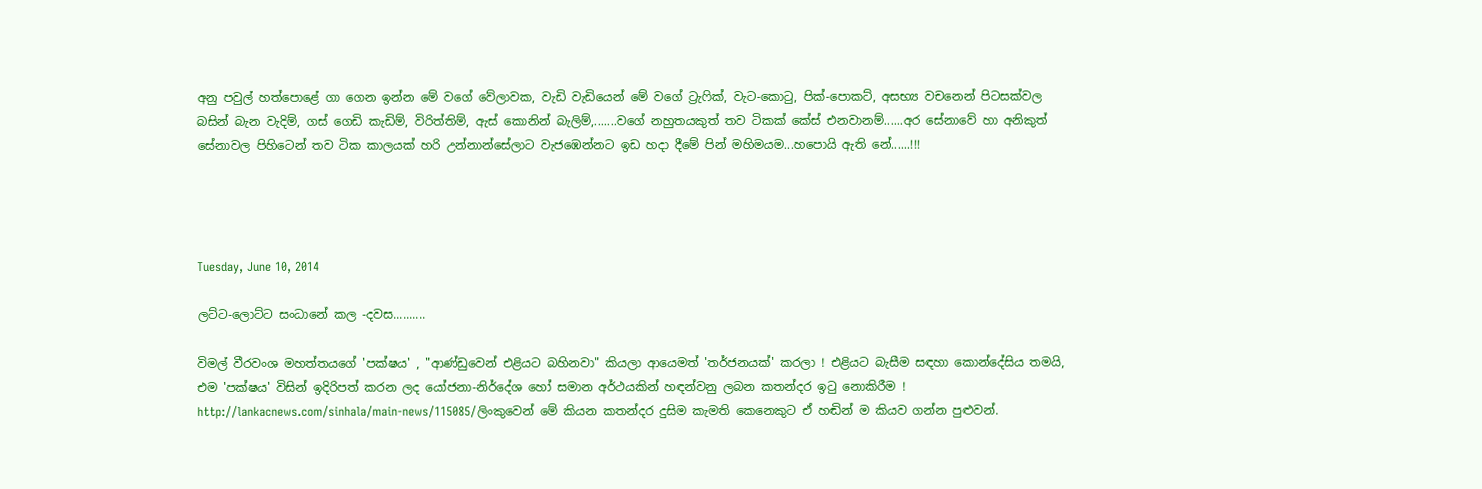අනු පවුල් හත්පොළේ ගා ගෙන ඉන්න මේ වගේ වේලාවක, වැඩි වැඩියෙන් මේ වගේ ට්‍රැෆික්, වැට-කොටු, පික්-පොකට්, අසභ්‍ය වචනෙන් පිටසක්වල බසින් බැන වැදිම්, ගස් ගෙඩි කැඩිම්, විරිත්තිම්, ඇස් කොනින් බැලිම්,.......වගේ නහුතයකුත් තව ටිකක් කේස් එනවානම්......අර සේනාවේ හා අනිකුත් සේනාවල පිහිටෙන් තව ටික කාලයක් හරි උන්නාන්සේලාට වැජඹෙන්නට ඉඩ හදා දීමේ පින් මහිමයම...හපොයි ඇති නේ......!!!




Tuesday, June 10, 2014

ලට්ට-ලොට්ට සංධානේ කල -දවස..........

විමල් වීරවංශ මහත්තයගේ 'පක්ෂය' , "ආණ්ඩුවෙන් එළියට බහිනවා" කියලා ආයෙමත් 'තර්ජනයක්' කරලා ! එළියට බැසීම සඳහා කොන්දේසිය තමයි, එම 'පක්ෂය' විසින් ඉදිරිපත් කරන ලද යෝජනා-නිර්දේශ හෝ සමාන අර්ථයකින් හඳන්වනු ලබන කතන්දර ඉටු නොකිරීම ! http://lankacnews.com/sinhala/main-news/115085/ලිංකුවෙන් මේ කියන කතන්දර දුසිම කැමති කෙනෙකුට ඒ හඬින් ම කියව ගන්න පුළුවන්.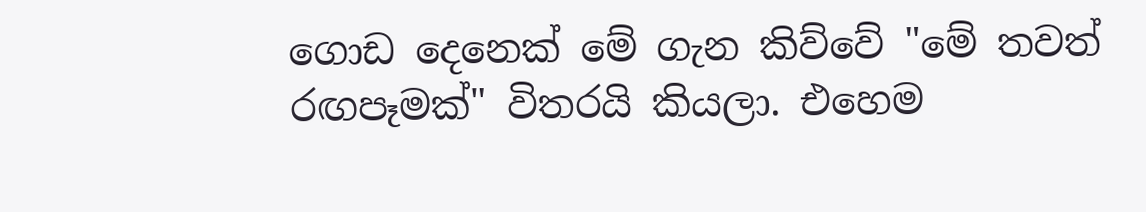ගොඩ දෙනෙක් මේ ගැන කිව්වේ "මේ තවත් රඟපෑමක්" විතරයි කියලා. එහෙම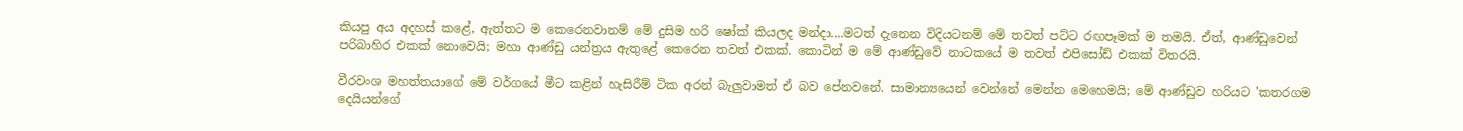කියපු අය අදහස් කළේ, ඇත්තට ම කෙරෙනවානම් මේ දුසිම හරි ෂෝක් කියලද මන්දා....මටත් දැනෙන විදියටනම් මේ තවත් පට්ට රඟපෑමක් ම තමයි. ඒත්, ආණ්ඩුවෙන් පරිබාහිර එකක් නොවෙයි; මහා ආණ්ඩු යන්ත්‍රය ඇතුළේ කෙරෙන තවත් එකක්. කොටින් ම මේ ආණ්ඩුවේ නාටකයේ ම තවත් එපිසෝඩ් එකක් විතරයි.

වීරවංශ මහත්තයාගේ මේ වර්ගයේ මීට කළින් හැසිරීම් ටික අරන් බැලුවාමත් ඒ බව පේනවනේ. සාමාන්‍යයෙන් වෙන්නේ මෙන්න මෙහෙමයි; මේ ආණ්ඩුව හරියට 'කතරගම දෙයියන්ගේ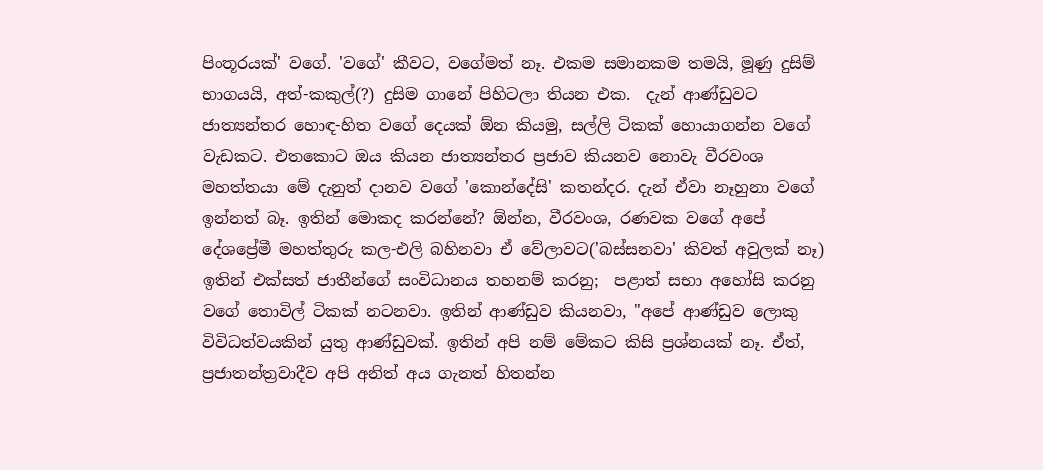පිංතූරයක්' වගේ. 'වගේ' කීවට, වගේමත් නෑ. එකම සමානකම තමයි, මූණු දුසිම් භාගයයි, අත්-කකුල්(?) දුසිම ගානේ පිහිටලා තියන එක.  දැන් ආණ්ඩුවට ජාත්‍යන්තර හොඳ-හිත වගේ දෙයක් ඕන කියමු, සල්ලි ටිකක් හොයාගන්න වගේ වැඩකට. එතකොට ඔය කියන ජාත්‍යන්තර ප්‍රජාව කියනව නොවැ වීරවංශ මහත්තයා මේ දැනුත් දානව වගේ 'කොන්දේසි' කතන්දර. දැන් ඒවා නෑහුනා වගේ ඉන්නත් බෑ. ඉතින් මොකද කරන්නේ? ඕන්න, වීරවංශ, රණවක වගේ අපේ දේශප්‍රේමී මහත්තුරු කල-එලි බහිනවා ඒ වේලාවට('බස්සනවා' කිවත් අවුලක් නෑ) ඉතින් එක්සත් ජාතීන්ගේ සංවිධානය තහනම් කරනු;  පළාත් සභා අහෝසි කරනු වගේ තොවිල් ටිකක් නටනවා. ඉතින් ආණ්ඩුව කියනවා, "අපේ ආණ්ඩුව ලොකු විවිධත්වයකින් යුතු ආණ්ඩුවක්. ඉතින් අපි නම් මේකට කිසි ප්‍රශ්නයක් නෑ. ඒත්, ප්‍රජාතන්ත්‍රවාදීව අපි අනිත් අය ගැනත් හිතන්න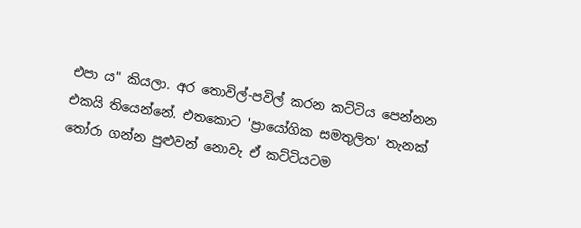එපා ය" කියලා. අර තොවිල්-පවිල් කරන කට්ටිය පෙන්නන එකයි තියෙන්නේ. එතකොට 'ප්‍රායෝගික සමතුලිත' තැනක් තෝරා ගන්න පුළුවන් නොවැ ඒ කට්ටියටම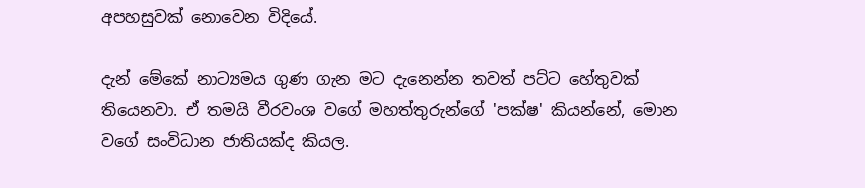අපහසුවක් නොවෙන විදියේ.

දැන් මේකේ නාට්‍යමය ගුණ ගැන මට දැනෙන්න තවත් පට්ට හේතුවක් තියෙනවා. ඒ තමයි වීරවංශ වගේ මහත්තුරුන්ගේ 'පක්ෂ' කියන්නේ, මොන වගේ සංවිධාන ජාතියක්ද කියල.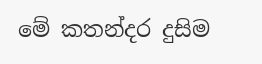මේ කතන්දර දුසිම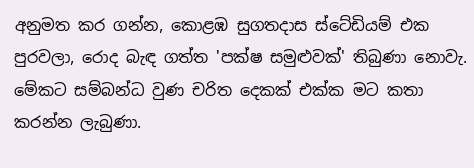අනුමත කර ගන්න, කොළඹ සුගතදාස ස්ටේඩියම් එක පුරවලා, රොද බැඳ ගත්ත 'පක්ෂ සමුළුවක්' තිබුණා නොවැ. මේකට සම්බන්ධ වුණ චරිත දෙකක් එක්ක මට කතා කරන්න ලැබුණා.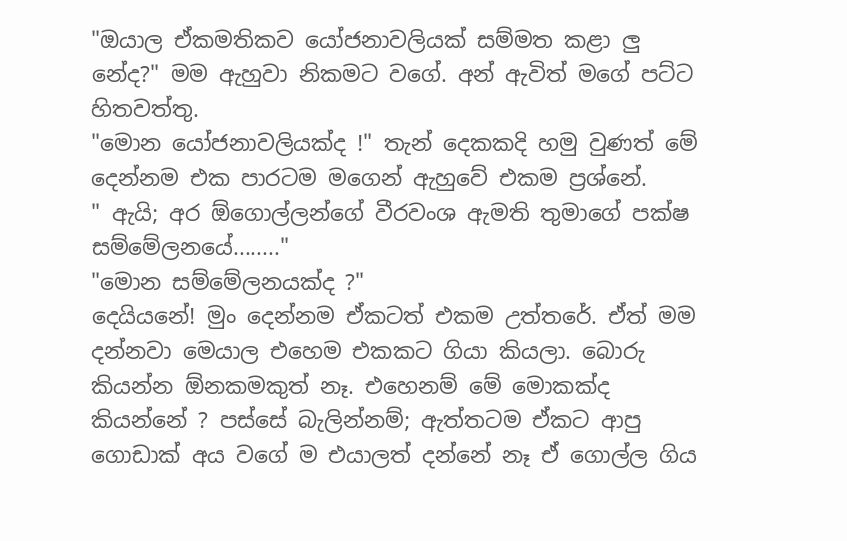"ඔයාල ඒකමතිකව යෝජනාවලියක් සම්මත කළා ලු නේද?" මම ඇහුවා නිකමට වගේ. අන් ඇවිත් මගේ පට්ට හිතවත්තු.
"මොන යෝජනාවලියක්ද !" තැන් දෙකකදි හමු වුණත් මේ දෙන්නම එක පාරටම මගෙන් ඇහුවේ එකම ප්‍රශ්නේ.
" ඇයි; අර ඕගොල්ලන්ගේ වීරවංශ ඇමති තුමාගේ පක්ෂ සම්මේලනයේ........"
"මොන සම්මේලනයක්ද ?"
දෙයියනේ! මුං දෙන්නම ඒකටත් එකම උත්තරේ. ඒත් මම දන්නවා මෙයාල එහෙම එකකට ගියා කියලා. බොරු කියන්න ඕනකමකුත් නෑ. එහෙනම් මේ මොකක්ද කියන්නේ ? පස්සේ බැලින්නම්; ඇත්තටම ඒකට ආපු ගොඩාක් අය වගේ ම එයාලත් දන්නේ නෑ ඒ ගොල්ල ගිය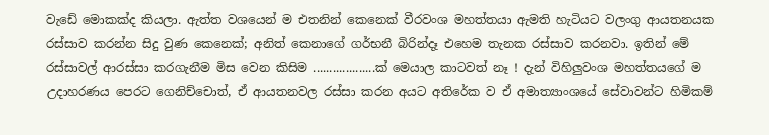වැඩේ මොකක්ද කියලා. ඇත්ත වශයෙන් ම එතනින් කෙනෙක් වීරවංශ මහත්තයා ඇමති හැටියට වලංගු ආයතනයක රස්සාව කරන්න සිදු වුණ කෙනෙක්; අනිත් කෙනාගේ ගර්භනී බිරින්දෑ එහෙම තැනක රස්සාව කරනවා. ඉතින් මේ රස්සාවල් ආරස්සා කරගැනීම මිස වෙන කිසිම ...................ක් මෙයාල කාටවත් නෑ ! දැන් විහිලුවංශ මහත්තයගේ ම උදාහරණය පෙරට ගෙනිච්චොත්, ඒ ආයතනවල රස්සා කරන අයට අතිරේක ව ඒ අමාත්‍යාංශයේ ‍සේවාවන්ට හිමිකම්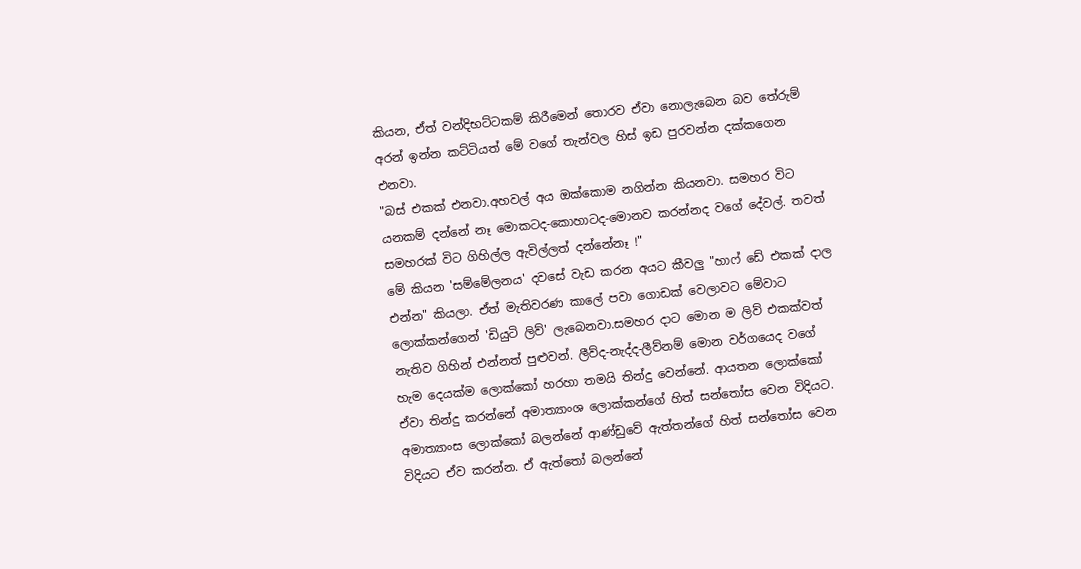කියන, ඒත් වන්දිභට්ටකම් කිරීමෙන් තොරව ඒවා නොලැබෙන බව තේරුම් අරන් ඉන්න කට්ටියත් මේ වගේ තැන්වල හිස් ඉඩ පුරවන්න දක්කගෙන එනවා.
"බස් එකක් එනවා.අහවල් අය ඔක්කොම නගින්න කියනවා. සමහර විට යනකම් දන්නේ නෑ මොකටද-කොහාටද-මොනව කරන්නද වගේ දේවල්. තවත් සමහරක් විට ගිහිල්ල ඇවිල්ලත් දන්නේනෑ !"
මේ කියන 'සම්මේලනය' දවසේ වැඩ කරන අයට කීවලු "හාෆ් ඩේ එකක් දාල එන්න" කියලා. ඒත් මැතිවරණ කාලේ පවා ගොඩක් වෙලාවට මේවාට ලොක්කන්ගෙන් 'ඩියුටි ලිව්' ලැබෙනවා.සමහර දාට මොන ම ලිව් එකක්වත් නැතිව ගිහින් එන්නත් පුළුවන්. ලීව්ද-නැද්ද-ලීව්නම් මොන වර්ගයෙද වගේ හැම දෙයක්ම ලොක්කෝ හරහා තමයි තින්දු වෙන්නේ. ආයතන ලොක්කෝ ඒවා තින්දු කරන්නේ අමාත්‍යාංශ ලොක්කන්ගේ හිත් සන්තෝස වෙන විදියට. අමාත්‍යාංස ලොක්කෝ බලන්නේ ආණ්ඩුවේ ඇත්තන්ගේ හිත් සන්තෝස වෙන විදියට ඒව කරන්න. ඒ ඇත්තෝ බලන්නේ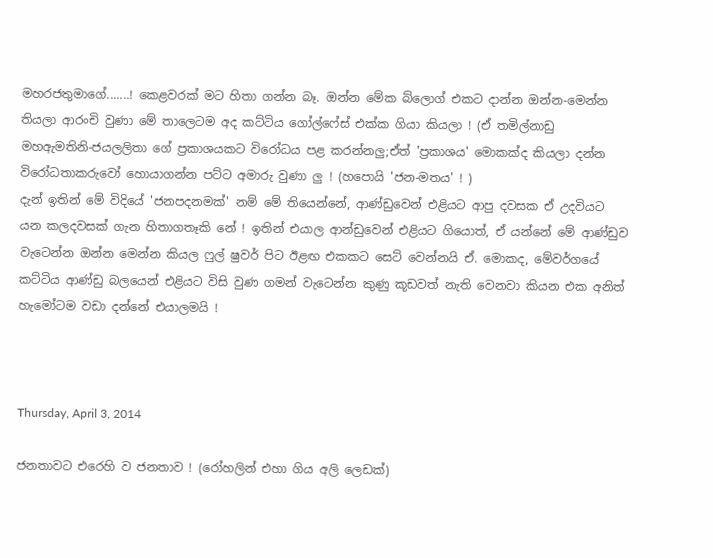මහරජතුමාගේ.......! කෙළවරක් මට හිතා ගන්න බෑ. ඔන්න මේක බ්ලොග් එකට දාන්න ඔන්න-මෙන්න තියලා ආරංචි වුණා මේ තාලෙටම අද කට්ටිය ගෝල්ෆේස් එක්ක ගියා කියලා ! (ඒ තමිල්නාඩු මහඇමතිනි-ජයලලිතා‍ ගේ ප්‍රකාශයකට විරෝධය පළ කරන්නලු;ඒත් 'ප්‍රකාශය' මොකක්ද කියලා දන්න විරෝධතාකරුවෝ හොයාගන්න පට්ට අමාරු වුණා ලු ! (හපොයි 'ජන-මතය' ! )
දැන් ඉතින් මේ විදියේ 'ජනපදනමක්' නම් මේ තියෙන්නේ, ආණ්ඩුවෙන් එළියට ආපු දවසක ඒ උදවියට යන කලදවසක් ගැන හිතාගතෑකි නේ ! ඉතින් එයාල ආන්ඩුවෙන් එළියට ගියොත්, ඒ යන්නේ මේ ආණ්ඩුව වැටෙන්න ඔන්න මෙන්න කියල ෆුල් ෂුවර් පිට ඊළඟ එකකට සෙට් වෙන්නයි ඒ. මොකද, මේවර්ගයේ කට්ටිය ආණ්ඩු බලයෙන් එළියට විසි වුණ ගමන් වැටෙන්න කුණු කූඩවත් නැති වෙනවා කියන එක අනිත් හැමෝටම වඩා දන්නේ එයාලමයි !



Thursday, April 3, 2014

ජනතාවට එරෙහි ව ජනතාව ! (රෝහලින් එහා ගිය අලි ලෙඩක්)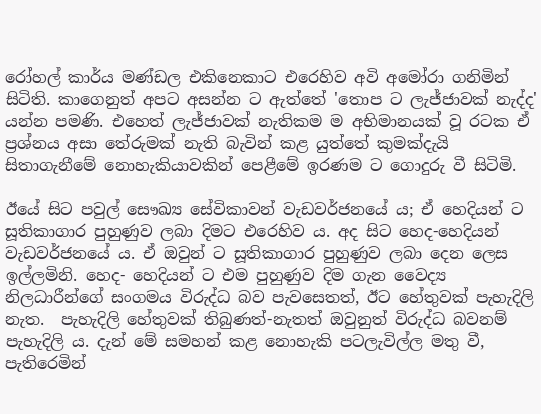රෝහල් කාර්ය මණ්ඩල එකිනෙකාට එරෙහිව අවි අමෝරා ගනිමින් සිටිති. කාගෙනුත් අපට අසන්න ට ඇත්තේ 'තොප ට ලැජ්ජාවක් නැද්ද' යන්න පමණි. එහෙත් ලැජ්ජාවක් නැතිකම ම අභිමානයක් වූ රටක ඒ ප්‍රශ්නය අසා තේරුමක් නැති බැවින් කළ යුත්තේ කුමක්දැයි සිතාගැනීමේ නොහැකියාවකින් පෙළීමේ ඉරණම ට ගොදුරු වී සිටිමි.

ඊයේ සිට පවුල් සෞඛ්‍ය සේවිකාවන් වැඩවර්ජනයේ ය; ඒ හෙදියන් ට සූතිකාගාර පුහුණුව ලබා දිමට එරෙහිව ය. අද සිට හෙද-හෙදියන් වැඩවර්ජනයේ ය. ඒ ඔවුන් ට සූතිකාගාර පුහුණුව ලබා දෙන ලෙස ඉල්ලමිනි. හෙද- හෙදියන් ට එම පුහුණුව දිම ගැන වෛද්‍ය නිලධාරීන්ගේ සංගමය විරුද්ධ බව පැවසෙතත්, ඊට හේතුවක් පැහැදිලි නැත.  පැහැදිලි හේතුවක් තිබුණත්-නැතත් ඔවුනුත් විරුද්ධ බවනම් පැහැදිලි ය. දැන් මේ සමහන් කළ නොහැකි පටලැවිල්ල මතු වී, පැතිරෙමින්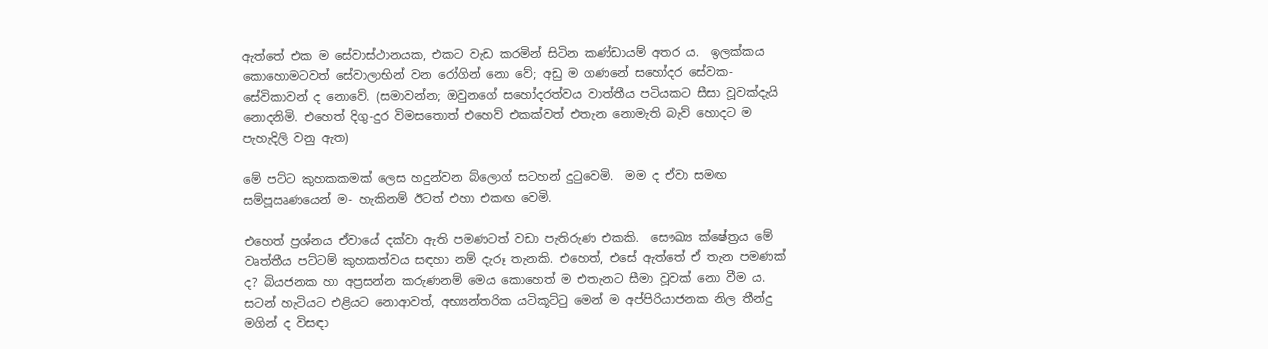ඇත්තේ එක ම සේවාස්ථානයක, එකට වැඩ කරමින් සිටින කණ්ඩායම් අතර ය.  ඉලක්කය කොහොමටවත් සේවාලාභින් වන රෝගින් නො වේ; අඩු ම ගණනේ සහෝදර සේවක-සේවිකාවන් ද නොවේ. (සමාවන්න; ඔවුනගේ සහෝදරත්වය වාත්තීය පටියකට සීසා වූවක්දැයි නොදනිමි. එහෙත් දිගු-දුර විමසතොත් එහෙව් එකක්වත් එතැන නොමැති බැව් හොදට ම පැහැදිලි වනු ඇත)

මේ පට්ට කුහකකමක් ලෙස හදුන්වන බ්ලොග් සටහන් දුටුවෙමි.  මම ද ඒවා සමඟ සම්පූඍණයෙන් ම- හැකිනම් ඊටත් එහා එකඟ වෙමි.

එහෙත් ප්‍රශ්නය ඒවායේ දක්වා ඇති පමණටත් වඩා පැතිරුණ එකකි.  සෞඛ්‍ය ක්ෂේත්‍රය මේ වෘත්තීය පට්ටම් කුහකත්වය සඳහා නම් දැරූ තැනකි. එහෙත්, එසේ ඇත්තේ ඒ තැන පමණක් ද? බියජනක හා අප්‍රසන්න කරුණනම් මෙය කොහෙත් ම එතැනට සීමා වූවක් නො වීම ය.   සටන් හැටියට එළියට නොආවත්, අභ්‍යන්තරික යටිකූට්ටු මෙන් ම අප්පිරියාජනක නිල තීන්දු මගින් ද විසඳා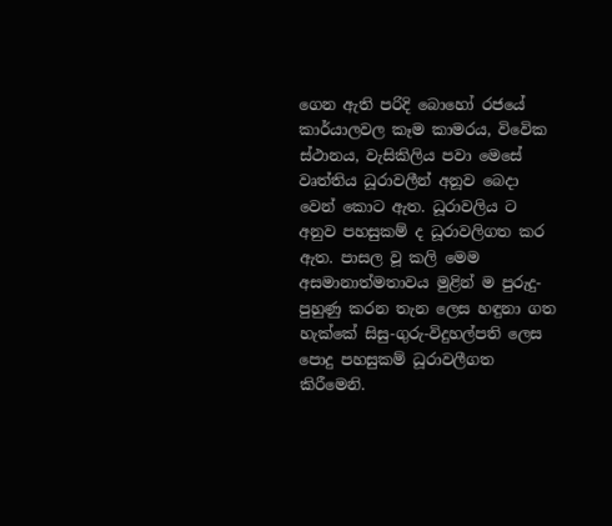ගෙන ඇති පරිදි බොහෝ රජයේ කාර්යාලවල කෑම කාමරය, විවෙික ස්ථානය, වැසිකිලිය පවා මෙසේ වෘත්තිය ධූරාවලීන් අනූව බෙදා වෙන් කොට ඇත. ධූරාවලිය ට අනුව පහසුකම් ද ධූරාවලිගත කර ඇත. පාසල වූ කලි මෙම අසමානාත්මතාවය මුළින් ම පුරුදු-පුහුණු කරන තැන ලෙස හඳුනා ගත හැක්කේ සිසු-ගුරු-විදුහල්පති ලෙස පොදු පහසුකම් ධූරාවලීගත කිරීමෙනි.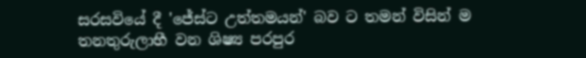සරසවියේ දී 'ජේස්ට උත්තමයන්' බව ට තමන් විසින් ම තනතුරුලාභී වන ශිෂ්‍ය පරපුර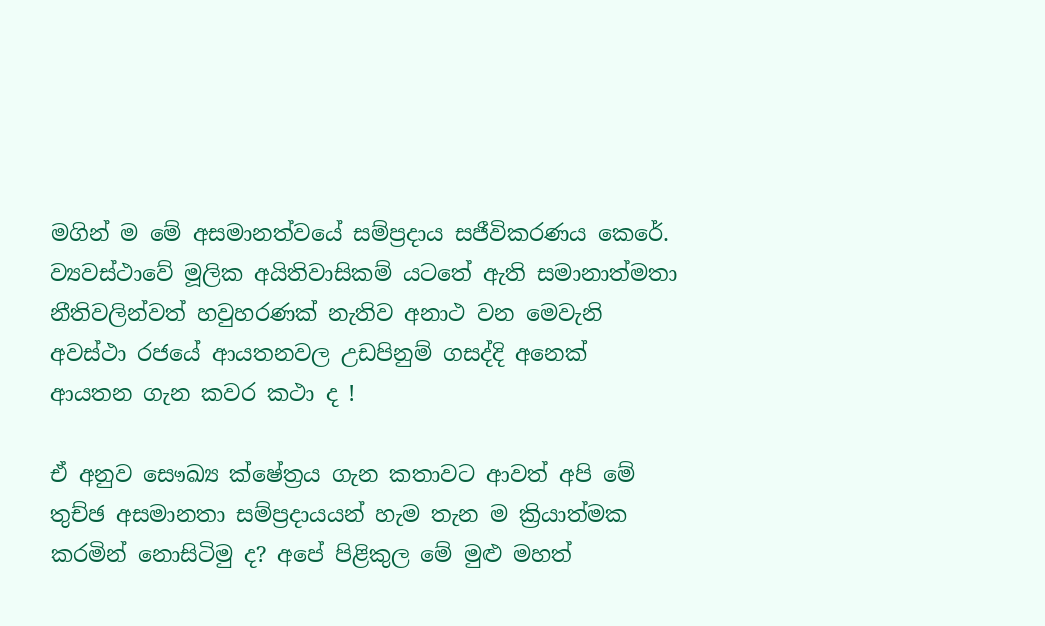මගින් ම මේ අසමානත්වයේ සම්ප්‍රදාය සජීවිකරණය කෙරේ.  ව්‍යවස්ථාවේ මූලික අයිතිවාසිකම් යටතේ ඇති සමානාත්මතා නීතිවලින්වත් හවුහරණක් නැතිව අනාථ වන මෙවැනි අවස්ථා රජයේ ආයතනවල උඩපිනුම් ගසද්දි අනෙක් ආයතන ගැන කවර කථා ද !

ඒ අනුව සෞඛ්‍ය ක්ෂේත්‍රය ගැන කතාවට ආවත් අපි මේ තුච්ඡ අසමානතා සම්ප්‍රදායයන් හැම තැන ම ක්‍රියාත්මක කරමින් නොසිටිමු ද? අපේ පිළිකුල මේ මුළු මහත්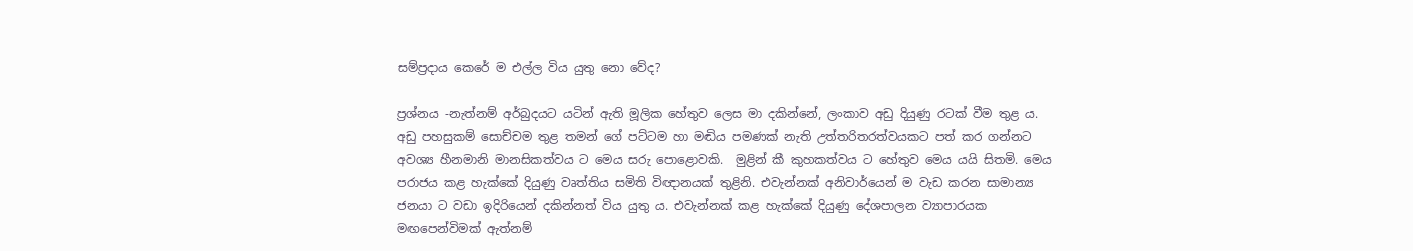සම්ප්‍රදාය කෙරේ ම එල්ල විය යුතු නො වේද?

ප්‍රශ්නය -නැත්නම් අර්බුදයට යටින් ඇති මූලික හේතුව ලෙස මා දකින්නේ, ලංකාව අඩු දියුණු රටක් වීම තුළ ය. අඩු පහසුකම් සොච්චම තුළ තමන් ගේ පට්ටම හා මඬිය පමණක් නැති උත්තරිතරත්වයකට පත් කර ගන්නට අවශ්‍ය හීනමානි මානසිකත්වය ට මෙය සරු පොළොවකි.  මුළින් කී කුහකත්වය ට හේතුව මෙය යයි සිතමි. මෙය පරාජය කළ හැක්කේ දියුණු වෘත්තිය සමිති විඥානයක් තුළිනි. එවැන්නක් අනිවාර්යෙන් ම වැඩ කරන සාමාන්‍ය ජනයා ට වඩා ඉදිරියෙන් දකින්නත් විය යුතු ය. එවැන්නක් කළ හැක්කේ දියුණු දේශපාලන ව්‍යාපාරයක මඟපෙන්විමක් ඇත්නම්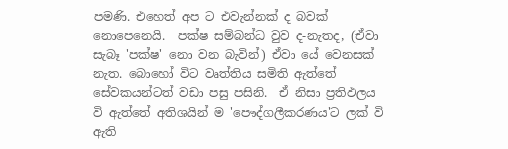පමණි. එහෙත් අප ට එවැන්නක් ද බවක් නොපෙනෙයි.  පක්ෂ සම්බන්ධ වුව ද-නැතද, (ඒවා සැබෑ 'පක්ෂ' නො වන බැවින්) ඒවා යේ වෙනසක් නැත. බොහෝ විට වෘත්තිය සමිති ඇත්තේ සේවකයන්ටත් වඩා පසු පසිනි.  ඒ නිසා ප්‍රතිඵලය වි ඇත්තේ අතිශයින් ම ‍'පෞද්ගලීකරණය'ට ලක් වි ඇති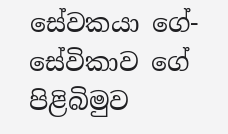සේවකයා ගේ-සේවිකාව ගේ පිළිබිමුව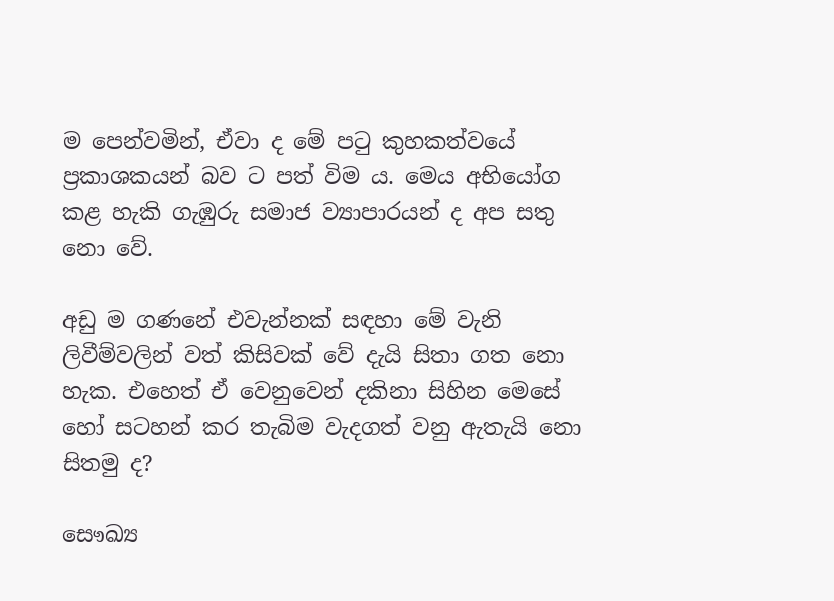ම පෙන්වමින්, ඒවා ද මේ පටු කුහකත්වයේ ප්‍රකාශකයන් බව ට පත් විම ය. මෙය අභියෝග කළ හැකි ගැඹුරු සමාජ ව්‍යාපාරයන් ද අප සතු නො වේ.

අඩු ම ගණනේ එවැන්නක් සඳහා මේ වැනි ලිවීම්වලින් වත් කිසිවක් වේ දැයි සිතා ගත නො හැක. එහෙත් ඒ වෙනුවෙන් දකිනා සිහින මෙසේ හෝ සටහන් කර තැබිම වැදගත් වනු ඇතැයි නො සිතමු ද?

සෞඛ්‍ය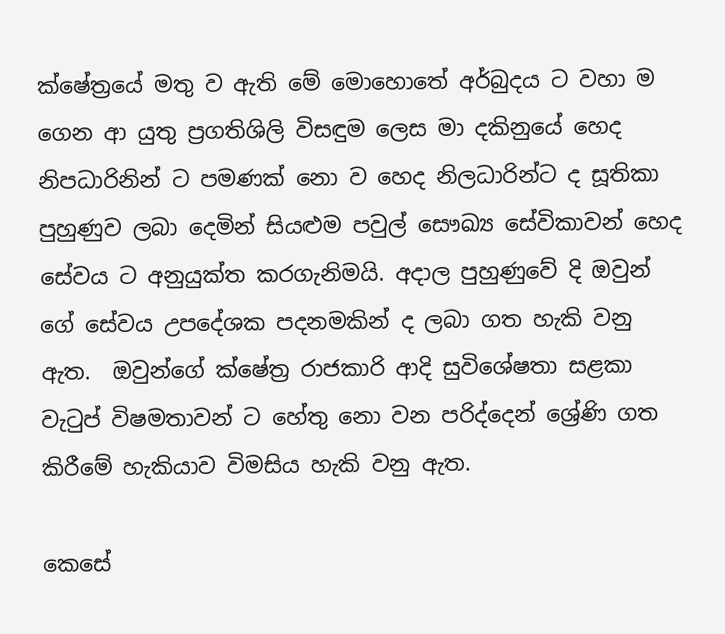ක්ෂේත්‍රයේ මතු ව ඇති මේ මොහොතේ අර්බුදය ට වහා ම ගෙන ආ යුතු ප්‍රගතිශිලි විසඳුම ලෙස මා දකිනුයේ හෙද නිපධාරිනින් ට පමණක් නො ව හෙද නිලධාරින්ට ද සූතිකා පුහුණුව ලබා දෙමින් සියළුම පවුල් සෞඛ්‍ය සේවිකාවන් හෙද සේවය ට අනුයුක්ත කරගැනිමයි. අදාල පුහුණුවේ දි ඔවුන් ගේ සේවය උපදේශක පදනමකින් ද ලබා ගත හැකි වනු ඇත.  ඔවුන්ගේ ක්ෂේත්‍ර රාජකාරි ආදි සුවිශේෂතා සළකා වැටුප් විෂමතාවන් ට හේතු නො වන පරිද්දෙන් ශ්‍රේණි ගත කිරීමේ හැකියාව විමසිය හැකි වනු ඇත.

කෙසේ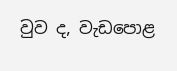වුව ද, වැඩපොළ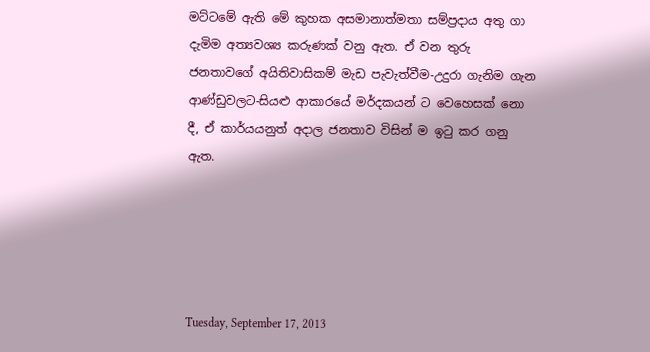මට්ටමේ ඇති මේ කුහක අසමානාත්මතා සම්ප්‍රදාය අතු ගා දැමිම අත්‍යවශ්‍ය කරුණක් වනු ඇත. ඒ වන තුරු ජනතාවගේ අයිතිවාසිකම් මැඩ පැවැත්වීම-උදුරා ගැනිම ගැන ආණ්ඩුවලට-සියළු ආකාරයේ මර්දකයන් ට වෙහෙසක් නො දී, ඒ කාර්යයනුත් අදාල ජනතාව විසින් ම ඉටු කර ගනු ඇත.





Tuesday, September 17, 2013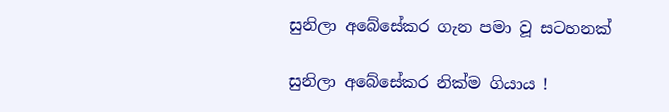සුනිලා අබේසේකර ගැන පමා වූ සටහනක්

සුනිලා අබේසේකර නික්ම ගියාය !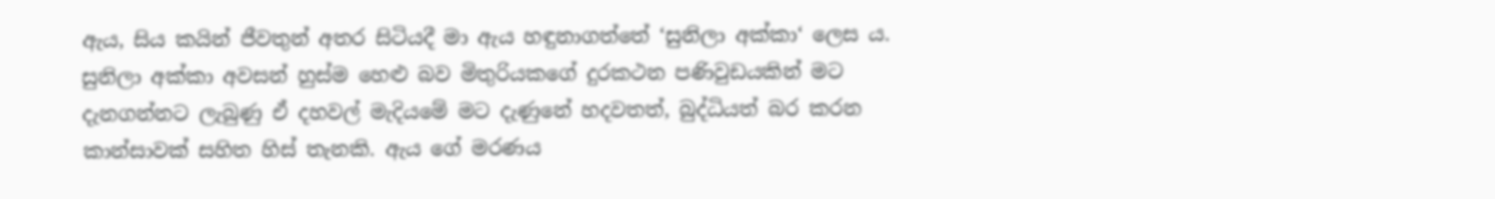ඇය, සිය කයින් ජීවතුන් අතර සිටියදී මා ඇය හඳුනාගත්තේ ‘සුනිලා අක්කා‘ ලෙස ය. සුනිලා අක්කා අවසන් හුස්ම හෙළු බව මිතුරියකගේ දුරකථන පණිවුඩයකින් මට දැනගන්නට ලැබුණු ඒ දහවල් මැදියමේ මට දැණුනේ හදවතත්, බුද්ධියත් බර කරන කාන්සාවක් සහිත හිස් තැනකි. ඇය ගේ මරණය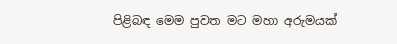පිළිබඳ මෙම පුවත මට මහා අරුමයක්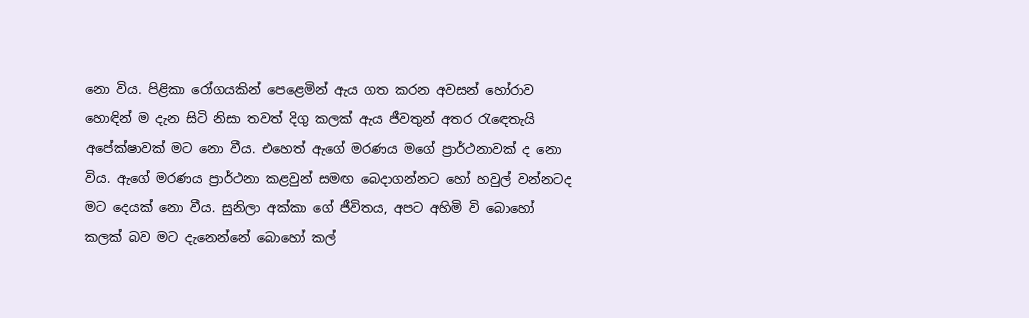නො විය. පිළිකා රෝගයකින් පෙළෙමින් ඇය ගත කරන අවසන් හෝරාව හොඳින් ම දැන සිටි නිසා තවත් දිගු කලක් ඇය ජීවතුන් අතර රැඳෙතැයි අපේක්ෂාවක් මට නො වීය. එහෙත් ඇගේ මරණය මගේ ප්‍රාර්ථනාවක් ද නො විය. ඇගේ මරණය ප්‍රාර්ථනා කළවුන් සමඟ බෙදාගන්නට හෝ හවුල් වන්නටද මට දෙයක් නො වීය. සුනිලා අක්කා ගේ ජීවිතය, අපට අහිමි වි බොහෝ කලක් බව මට දැනෙන්නේ බොහෝ කල්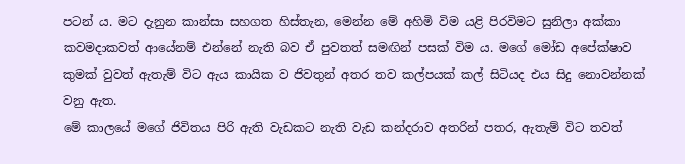පටන් ය. මට දැනුන කාන්සා සහගත හිස්තැන, මෙන්න මේ අහිමි විම යළි පිරවිමට සුනිලා අක්කා කවමදාකවත් ආයේනම් එන්නේ නැති බව ඒ පුවතත් සමඟින් පසක් විම ය. මගේ මෝඩ අපේක්ෂාව කුමක් වුවත් ඇතැම් විට ඇය කායික ව ජිවතුන් අතර තව කල්පයක් කල් සිටියද එය සිදු නොවන්නක් වනු ඇත.
මේ කාලයේ මගේ ජිවිතය පිරි ඇති වැඩකට නැති වැඩ කන්දරාව අතරින් පතර, ඇතැම් විට තවත්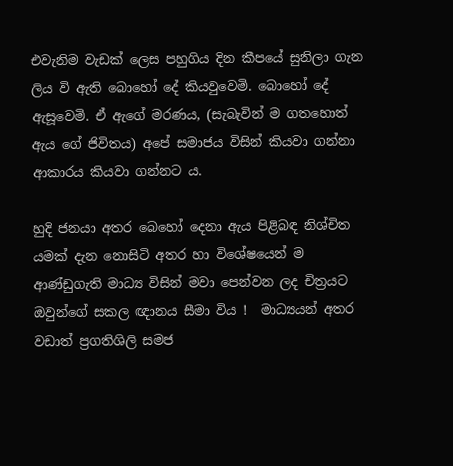එවැනිම වැඩක් ලෙස පහුගිය දින කීපයේ සුනිලා ගැන ලිය වි ඇති බොහෝ දේ කියවුවෙමි. බොහෝ දේ ඇසූවෙමි. ඒ ඇගේ මරණය, (සැබැවින් ම ගතහොත් ඇය ගේ ජිවිතය) අපේ සමාජය විසින් කියවා ගන්නා ආකාරය කියවා ගන්නට ය.

හුදි ජනයා අතර බෙහෝ දෙනා ඇය පිළිබඳ නිශ්චිත යමක් දැන නොසිටි අතර හා විශේෂයෙන් ම ආණ්ඩුගැති මාධ්‍ය විසින් මවා පෙන්වන ලද චිත්‍රයට ඔවුන්ගේ සකල ඥානය සීමා විය !  මාධ්‍යයන් අතර වඩාත් ප්‍රගතිශිලි සමජ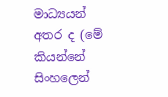මාධ්‍යයන් අතර ද (මේ කියන්නේ සිංහලෙන්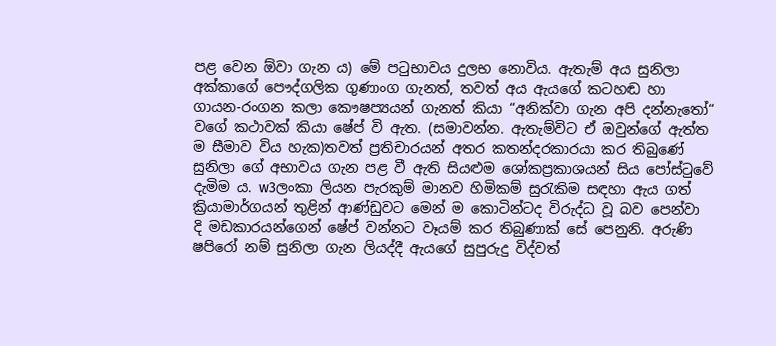පළ වෙන ඕවා ගැන ය) මේ පටුභාවය දුලභ නොවිය. ඇතැම් අය සුනිලා අක්කාගේ පෞද්ගලික ගුණාංග ගැනත්, තවත් අය ඇයගේ කටහඬ හා ගායන-රංගන කලා කෞෂප්‍යයන් ගැනත් කියා “අනික්වා ගැන අපි දන්නැතෝ“ වගේ කථාවක් කියා ෂේප් වි ඇත. (සමාවන්න. ඇතැම්විට ඒ ඔවුන්ගේ ඇත්ත ම සීමාව විය හැක)තවත් ප්‍රතිචාරයන් අතර කතන්දරකාරයා කර තිබුණේ සුනිලා ගේ අභාවය ගැන පළ වී ඇති සියළුම ශෝකප්‍රකාශයන් සිය පෝස්ටුවේ දැමිම ය. w3ලංකා ලියන පැරකුම් මානව හිමිකම් සුරැකිම සඳහා ඇය ගත් ක්‍රියාමාර්ගයන් තුළින් ආණ්ඩුවට මෙන් ම කොටින්ටද විරුද්ධ වූ බව පෙන්වා දි මඩකාරයන්ගෙන් ෂේප් වන්නට වෑයම් කර තිබුණාක් සේ පෙනුනි. අරුණි ෂපිරෝ නම් සුනිලා ගැන ලියද්දී ඇයගේ සුපුරුදු විද්වත්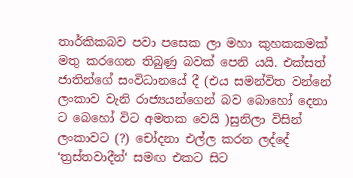තාර්කිකබව පවා පසෙක ලා මහා කුහකකමක් මතු කරගෙන තිබුණු බවක් පෙනි යයි. එක්සත් ජාතින්ගේ සංවිධානයේ දී (එය සමන්විත වන්නේ ලංකාව වැනි රාජ්‍යයන්ගෙන් බව බොහෝ දෙනා ට බෙහෝ විට අමතක වෙයි )සුනිලා විසින් ලංකාවට (?) චෝදනා එල්ල කරන ලද්දේ ‘ත්‍රස්තවාදීන්‘ සමඟ එකට සිට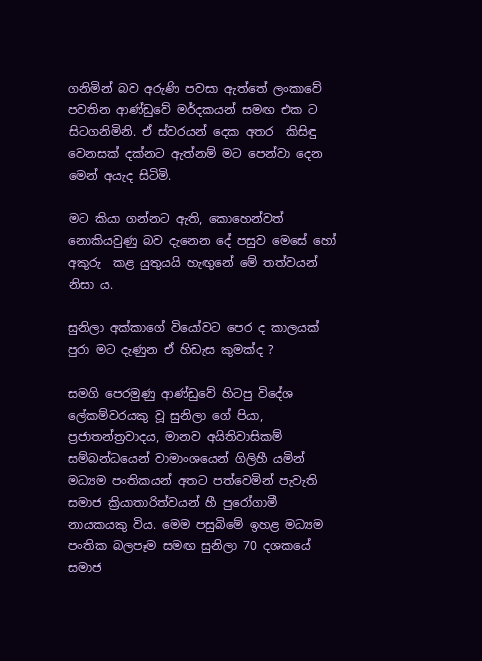ගනිමින් බව අරුණි පවසා ඇත්තේ ලංකාවේ පවතින ආණ්ඩුවේ මර්දකයන් සමඟ එක ට සිටගනිමිනි. ඒ ස්වරයන් දෙක අතර  කිසිඳු වෙනසක් දක්නට ඇත්නම් මට පෙන්වා දෙන මෙන් අයැද සිටිමි.

මට කියා ගන්නට ඇති, කොහෙන්වත් නොකියවුණු බව දැනෙන දේ පසුව මෙසේ හෝ අකුරු  කළ යුතුයයි හැඟුනේ මේ තත්වයන් නිසා ය.

සුනිලා අක්කාගේ වියෝවට පෙර ද කාලයක් පුරා මට දැණුන ඒ හිඩැස කුමක්ද ?

සමගි පෙරමුණු ආණ්ඩුවේ හිටපු විදේශ ලේකම්වරයකු වූ සුනිලා ගේ පියා, ප්‍රජාතන්ත්‍රවාදය, මානව අයිතිවාසිකම් සම්බන්ධයෙන් වාමාංශයෙන් ගිලිහී යමින් මධ්‍යම පංතිකයන් අතට පත්වෙමින් පැවැති සමාජ ක්‍රියාතාරිත්වයන් හී පුරෝගාමී නායකයකු විය. මෙම පසුබිමේ ඉහළ මධ්‍යම පංතික බලපෑම සමඟ සුනිලා 70 දශකයේ සමාජ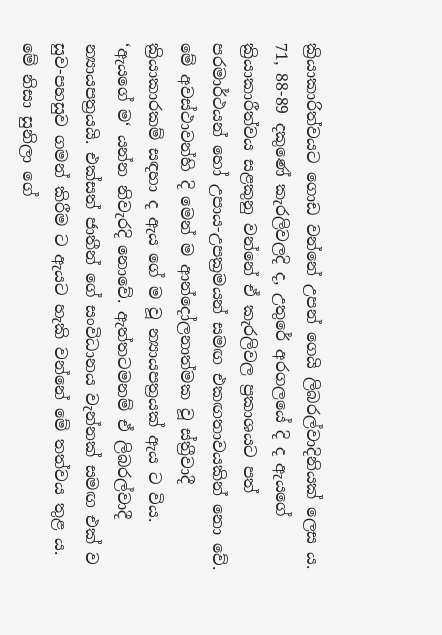ක්‍රියාකාරිත්වයට ගොඩ වන්නේ උපන් ගෙයි ලිබරල්වාදිනියක් ලෙස ය. 71, 88-89 දකුණේ කැරලිවලදි ද, උතුරේ අරගලයේ දි ද ඇයගේ ක්‍රියාකාරීත්වය සළකුනු වන්නේ ඒ කැරලිවල ප්‍රකාශයට පත් පරමාර්ථයන් හෝ උපාය-උපක්‍රමයන් සමඟ එකඟතාවයකින් නො වේ. මේ අවස්ථාවන්හි දි මෙන් ම ආන්දෝලනාත්මක වූ ස්ත්‍රීවාදී ක්‍රියාකාරකම් සඳහා ද ඇය ගේ ම වූ න්‍යායපත්‍රයක් ඇය ට විය. ‘ඇයගේ ම‘ යන්න නිවැරදි නොවේ. ඇත්තටමනම් ඒ ලිබරල්වාදී න්‍යායපත්‍රයයි. එක්සත් ජාතීන් ගේ සංවිධානය වැන්නක් සමඟ එක් ව සුව-පහසුව ගමන් කිරීම ට ඇයට හැකි වන්නේ මේ තත්වය තුළ ය. මේ නිසා සුනිලා ගේ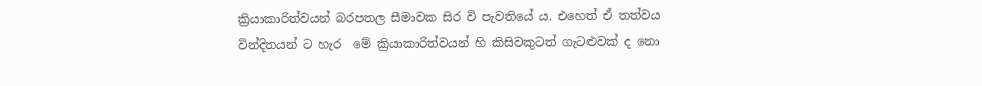ක්‍රියාකාරිත්වයන් බරපතල සීමාවක සිර වි පැවතියේ ය. එහෙත් ඒ තත්වය  වින්දිතයන් ට හැර  මේ ක්‍රියාකාරිත්වයන් හි කිසිවකුටත් ගැටළුවක් ද නො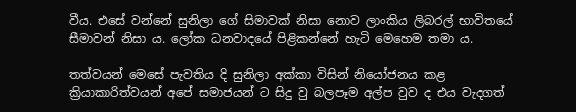වීය. එසේ වන්නේ සුනිලා ගේ සිමාවක් නිසා නොව ලාංකිය ලිබරල් භාවිතයේ සීමාවන් නිසා ය. ලෝක ධනවාදයේ පිළිකන්නේ හැටි මෙහෙම තමා ය.

තත්වයන් මෙසේ පැවතිය දි සුනිලා අක්කා විසින් නියෝජනය කළ ක්‍රියාකාරිත්වයන් අපේ සමාජයන් ට සිදු වු බලපෑම අල්ප වුව ද එය වැදගත්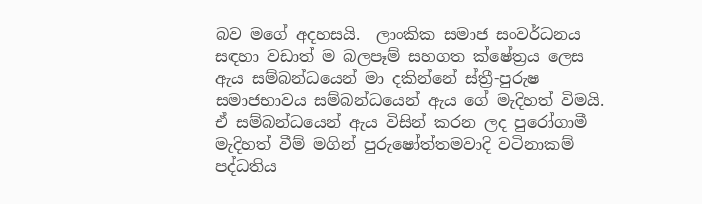බව මගේ අදහසයි.  ලාංකික සමාජ සංවර්ධනය සඳහා වඩාත් ම බලපෑම් සහගත ක්ෂේත්‍රය ලෙස ඇය සම්බන්ධයෙන් මා දකින්නේ ස්ත්‍රී-පුරුෂ සමාජභාවය සම්බන්ධයෙන් ඇය ගේ මැදිහත් විමයි. ඒ සම්බන්ධයෙන් ඇය විසින් කරන ලද පුරෝගාමී මැදිහත් වීම් මගින් පුරුෂෝත්තමවාදි වටිනාකම් පද්ධතිය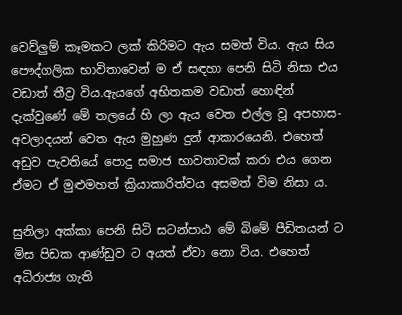වෙව්ලුම් කෑමකට ලක් කිරිමට ඇය සමත් විය. ඇය සිය පෞද්ගලික භාවිතාවෙන් ම ඒ සඳහා පෙනි සිටි නිසා එය වඩාත් තීව්‍ර විය.ඇයගේ අභිතකම වඩාත් හොඳින් දැක්වුණේ මේ තලයේ හි ලා ඇය වෙත එල්ල වූ අපහාස-අවලාදයන් වෙත ඇය මුහුණ දුන් ආකාරයෙනි. එහෙත් අඩුව පැවතියේ පොදු සමාජ භාවතාවක් කරා එය ගෙන ඒමට ඒ මුළුමහත් ක්‍රියාකාරිත්වය අසමත් විම නිසා ය.

සුනිලා අක්කා පෙනි සිටි සටන්පාඨ මේ බිමේ පීඩිතයන් ට මිස පිඩක ආණ්ඩුව ට අයත් ඒවා නො විය. එහෙත් අධිරාජ්‍ය ගැති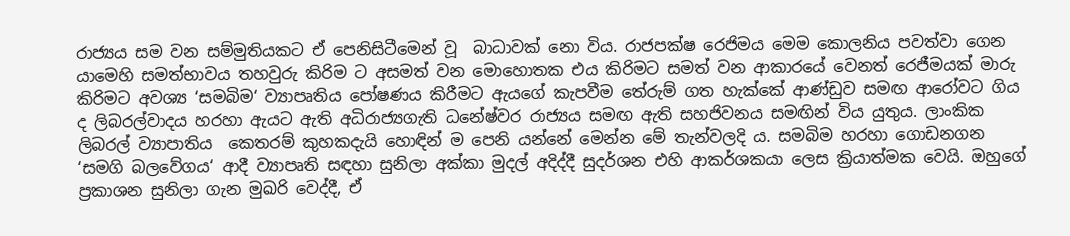රාජ්‍යය සම වන සම්මුතියකට ඒ පෙනිසිටීමෙන් වූ  බාධාවක් නො විය. රාජපක්ෂ රෙජිමය මෙම කොලනිය පවත්වා ගෙන යාමෙහි සමත්භාවය තහවුරු කිරිම ට අසමත් වන මොහොතක එය කිරිමට සමත් වන ආකාරයේ වෙනත් රෙජීමයක් මාරු කිරිමට අවශ්‍ය ‘සමබිම‘ ව්‍යාපෘතිය පෝෂණය කිරීමට ඇයගේ කැපවීම තේරුම් ගත හැක්කේ ආණ්ඩුව සමඟ ආරෝවට ගිය ද ලිබරල්වාදය හරහා ඇයට ඇති අධිරාජ්‍යගැති ධනේෂ්වර රාජ්‍යය සමඟ ඇති සහජිවනය සමඟින් විය යුතුය. ලාංකික ලිබරල් ව්‍යාපාතිය  කෙතරම් කුහකදැයි හොඳින් ම පෙනි යන්නේ මෙන්න මේ තැන්වලදි ය. සමබිම හරහා ගොඩනගන ‘සමගි බලවේගය‘ ආදී ව්‍යාපෘති සඳහා සුනිලා අක්කා මුදල් අදිද්දී සුදර්ශන එහි ආකර්ශකයා ලෙස ක්‍රියාත්මක වෙයි. ඔහුගේ ප්‍රකාශන සුනිලා ගැන මුඛරි වෙද්දී, ඒ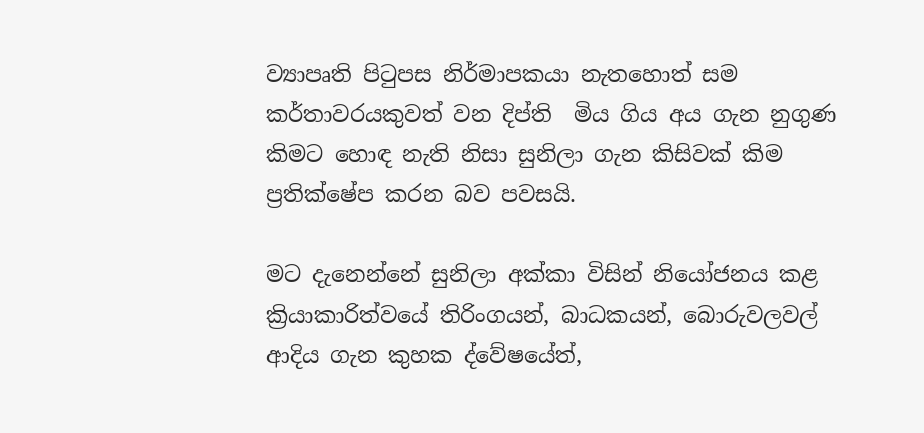ව්‍යාපෘති පිටුපස නිර්මාපකයා නැතහොත් සම කර්තාවරයකුවත් වන දිප්ති  මිය ගිය අය ගැන නුගුණ කිමට හොඳ නැති නිසා සුනිලා ගැන කිසිවක් කිම ප්‍රතික්ෂේප කරන බව පවසයි.

මට දැනෙන්නේ සුනිලා අක්කා විසින් නියෝජනය කළ ක්‍රියාකාරිත්වයේ තිරිංගයන්, බාධකයන්, බොරුවලවල් ආදිය ගැන කුහක ද්වේෂයේත්,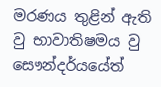මරණය තුළින් ඇති වු භාවාතිෂමය වු සෞන්දර්යයේත්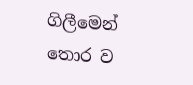ගිලීමෙන් තොර ව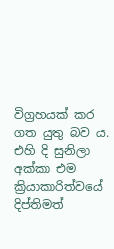විග්‍රහයක් කර ගත යුතු බව ය. එහි දි සුනිලා අක්කා එම ක්‍රියාකාරිත්වයේ දිප්තිමත්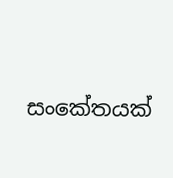සංකේතයක්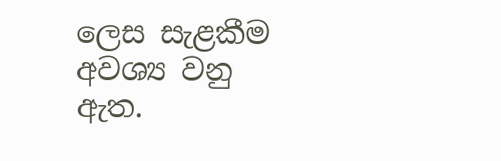ලෙස සැළකීම අවශ්‍ය වනු ඇත.